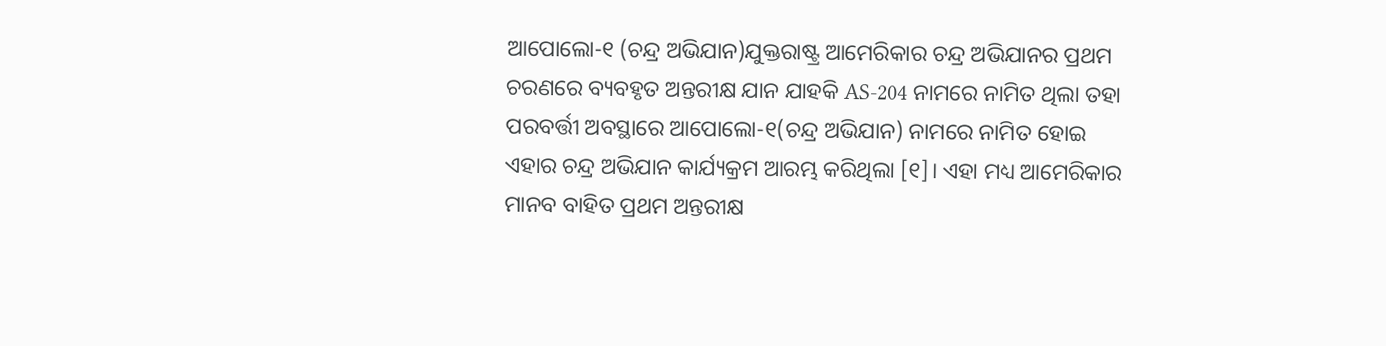ଆପୋଲୋ-୧ (ଚନ୍ଦ୍ର ଅଭିଯାନ)ଯୁକ୍ତରାଷ୍ଟ୍ର ଆମେରିକାର ଚନ୍ଦ୍ର ଅଭିଯାନର ପ୍ରଥମ ଚରଣରେ ବ୍ୟବହୃତ ଅନ୍ତରୀକ୍ଷ ଯାନ ଯାହକି AS-204 ନାମରେ ନାମିତ ଥିଲା ତହା ପରବର୍ତ୍ତୀ ଅବସ୍ଥାରେ ଆପୋଲୋ-୧(ଚନ୍ଦ୍ର ଅଭିଯାନ) ନାମରେ ନାମିତ ହୋଇ ଏହାର ଚନ୍ଦ୍ର ଅଭିଯାନ କାର୍ଯ୍ୟକ୍ରମ ଆରମ୍ଭ କରିଥିଲା [୧]। ଏହା ମଧ୍ୟ ଆମେରିକାର ମାନବ ବାହିତ ପ୍ରଥମ ଅନ୍ତରୀକ୍ଷ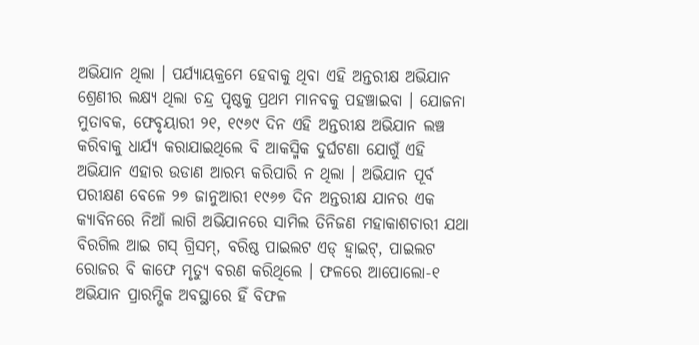ଅଭିଯାନ ଥିଲା । ପର୍ଯ୍ୟାୟକ୍ରମେ ହେବାକୁ ଥିବା ଏହି ଅନ୍ତରୀକ୍ଷ ଅଭିଯାନ ଶ୍ରେଣୀର ଲକ୍ଷ୍ୟ ଥିଲା ଚନ୍ଦ୍ର ପୃଷ୍ଠକୁ ପ୍ରଥମ ମାନବକୁ ପହଞ୍ଚାଇବା । ଯୋଜନା ମୁତାବକ, ଫେବୃୟାରୀ ୨୧, ୧୯୬୯ ଦିନ ଏହି ଅନ୍ତରୀକ୍ଷ ଅଭିଯାନ ଲଞ୍ଚ କରିବାକୁ ଧାର୍ଯ୍ୟ କରାଯାଇଥିଲେ ବି ଆକସ୍ମିକ ଦୁର୍ଘଟଣା ଯୋଗୁଁ ଏହି ଅଭିଯାନ ଏହାର ଉଡାଣ ଆରମ୍ଭ କରିପାରି ନ ଥିଲା । ଅଭିଯାନ ପୂର୍ବ ପରୀକ୍ଷଣ ବେଳେ ୨୭ ଜାନୁଆରୀ ୧୯୬୭ ଦିନ ଅନ୍ତରୀକ୍ଷ ଯାନର ଏକ କ୍ୟାବିନରେ ନିଆଁ ଲାଗି ଅଭିଯାନରେ ସାମିଲ ତିନିଜଣ ମହାକାଶଚାରୀ ଯଥା ବିରଗିଲ ଆଇ ଗସ୍ ଗ୍ରିସମ୍, ବରିଷ୍ଠ ପାଇଲଟ ଏଡ୍ ହ୍ୱାଇଟ୍, ପାଇଲଟ ରୋଜର ବି କାଫେ ମୃତ୍ୟୁ ବରଣ କରିଥିଲେ । ଫଳରେ ଆପୋଲୋ-୧ ଅଭିଯାନ ପ୍ରାରମ୍ଭିକ ଅବସ୍ଥାରେ ହିଁ ବିଫଳ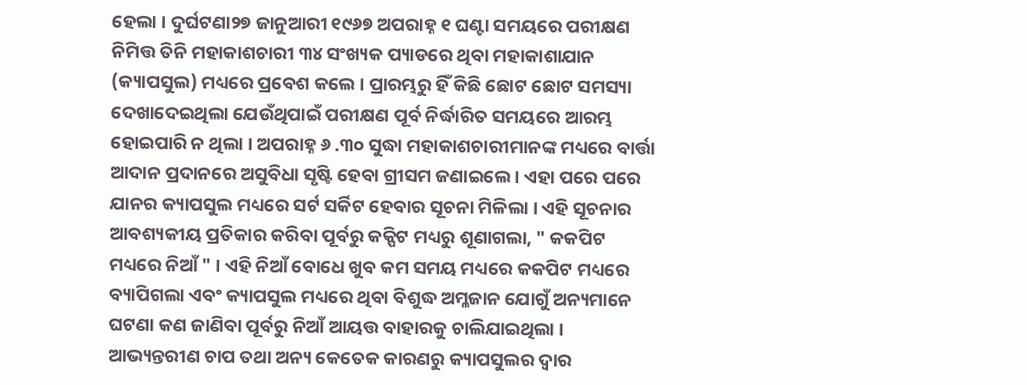ହେଲା । ଦୁର୍ଘଟଣା୨୭ ଜାନୁଆରୀ ୧୯୬୭ ଅପରାହ୍ନ ୧ ଘଣ୍ଟା ସମୟରେ ପରୀକ୍ଷଣ ନିମିତ୍ତ ତିନି ମହାକାଶଚାରୀ ୩୪ ସଂଖ୍ୟକ ପ୍ୟାଡରେ ଥିବା ମହାକାଶାଯାନ (କ୍ୟାପସୁଲ) ମଧ୍ୟରେ ପ୍ରବେଶ କଲେ । ପ୍ରାରମ୍ଭରୁ ହିଁ କିଛି ଛୋଟ ଛୋଟ ସମସ୍ୟା ଦେଖାଦେଇଥିଲା ଯେଉଁଥିପାଇଁ ପରୀକ୍ଷଣ ପୂର୍ବ ନିର୍ଦ୍ଧାରିତ ସମୟରେ ଆରମ୍ଭ ହୋଇପାରି ନ ଥିଲା । ଅପରାହ୍ନ ୬ .୩୦ ସୁଦ୍ଧା ମହାକାଶଚାରୀମାନଙ୍କ ମଧ୍ୟରେ ବାର୍ତ୍ତା ଆଦାନ ପ୍ରଦାନରେ ଅସୁବିଧା ସୃଷ୍ଟି ହେବା ଗ୍ରୀସମ ଜଣାଇଲେ । ଏହା ପରେ ପରେ ଯାନର କ୍ୟାପସୁଲ ମଧ୍ୟରେ ସର୍ଟ ସର୍କିଟ ହେବାର ସୂଚନା ମିଳିଲା । ଏହି ସୂଚନାର ଆବଶ୍ୟକୀୟ ପ୍ରତିକାର କରିବା ପୂର୍ବରୁ କକ୍ପିଟ ମଧ୍ୟରୁ ଶୂଣାଗଲା, " କକପିଟ ମଧ୍ୟରେ ନିଆଁ " । ଏହି ନିଆଁ ବୋଧେ ଖୁବ କମ ସମୟ ମଧ୍ୟରେ କକପିଟ ମଧ୍ୟରେ ବ୍ୟାପିଗଲା ଏବଂ କ୍ୟାପସୁଲ ମଧ୍ୟରେ ଥିବା ବିଶୁଦ୍ଧ ଅମ୍ଳଜାନ ଯୋଗୁଁ ଅନ୍ୟମାନେ ଘଟଣା କଣ ଜାଣିବା ପୂର୍ବରୁ ନିଆଁ ଆୟତ୍ତ ବାହାରକୁ ଚାଲିଯାଇଥିଲା । ଆଭ୍ୟନ୍ତରୀଣ ଚାପ ତଥା ଅନ୍ୟ କେତେକ କାରଣରୁ କ୍ୟାପସୁଲର ଦ୍ୱାର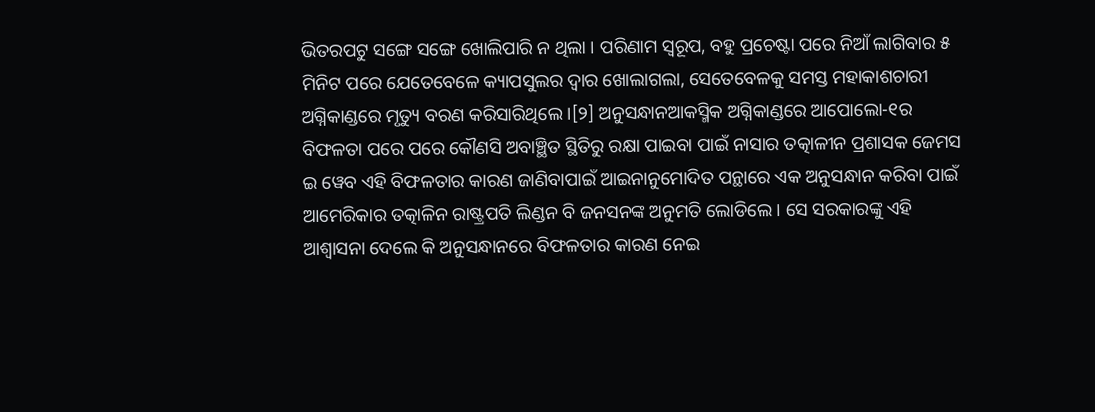ଭିତରପଟୁ ସଙ୍ଗେ ସଙ୍ଗେ ଖୋଲିପାରି ନ ଥିଲା । ପରିଣାମ ସ୍ୱରୂପ, ବହୁ ପ୍ରଚେଷ୍ଟା ପରେ ନିଆଁ ଲାଗିବାର ୫ ମିନିଟ ପରେ ଯେତେବେଳେ କ୍ୟାପସୁଲର ଦ୍ୱାର ଖୋଲାଗଲା, ସେତେବେଳକୁ ସମସ୍ତ ମହାକାଶଚାରୀ ଅଗ୍ନିକାଣ୍ଡରେ ମୃତ୍ୟୁ ବରଣ କରିସାରିଥିଲେ ।[୨] ଅନୁସନ୍ଧାନଆକସ୍ମିକ ଅଗ୍ନିକାଣ୍ଡରେ ଆପୋଲୋ-୧ର ବିଫଳତା ପରେ ପରେ କୌଣସି ଅବାଞ୍ଛିତ ସ୍ଥିତିରୁ ରକ୍ଷା ପାଇବା ପାଇଁ ନାସାର ତତ୍କାଳୀନ ପ୍ରଶାସକ ଜେମସ ଇ ୱେବ ଏହି ବିଫଳତାର କାରଣ ଜାଣିବାପାଇଁ ଆଇନାନୁମୋଦିତ ପନ୍ଥାରେ ଏକ ଅନୁସନ୍ଧାନ କରିବା ପାଇଁ ଆମେରିକାର ତତ୍କାଳିନ ରାଷ୍ଟ୍ରପତି ଲିଣ୍ଡନ ବି ଜନସନଙ୍କ ଅନୁମତି ଲୋଡିଲେ । ସେ ସରକାରଙ୍କୁ ଏହି ଆଶ୍ୱାସନା ଦେଲେ କି ଅନୁସନ୍ଧାନରେ ବିଫଳତାର କାରଣ ନେଇ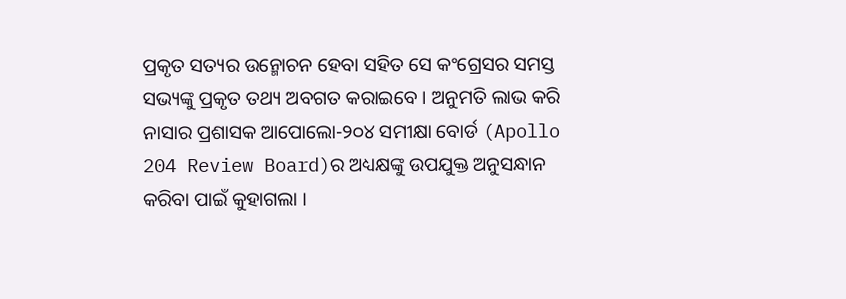ପ୍ରକୃତ ସତ୍ୟର ଉନ୍ମୋଚନ ହେବା ସହିତ ସେ କଂଗ୍ରେସର ସମସ୍ତ ସଭ୍ୟଙ୍କୁ ପ୍ରକୃତ ତଥ୍ୟ ଅବଗତ କରାଇବେ । ଅନୁମତି ଲାଭ କରି ନାସାର ପ୍ରଶାସକ ଆପୋଲୋ-୨୦୪ ସମୀକ୍ଷା ବୋର୍ଡ (Apollo 204 Review Board)ର ଅଧ୍ୟକ୍ଷଙ୍କୁ ଉପଯୁକ୍ତ ଅନୁସନ୍ଧାନ କରିବା ପାଇଁ କୁହାଗଲା ।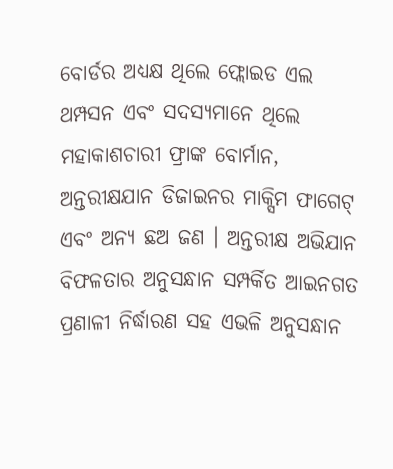ବୋର୍ଡର ଅଧ୍ୟକ୍ଷ ଥିଲେ ଫ୍ଲୋଇଡ ଏଲ ଥମ୍ପସନ ଏବଂ ସଦସ୍ୟମାନେ ଥିଲେ ମହାକାଶଚାରୀ ଫ୍ରାଙ୍କ ବୋର୍ମାନ, ଅନ୍ତରୀକ୍ଷଯାନ ଡିଜାଇନର ମାକ୍ସିମ ଫାଗେଟ୍ ଏବଂ ଅନ୍ୟ ଛଅ ଜଣ । ଅନ୍ତରୀକ୍ଷ ଅଭିଯାନ ବିଫଳତାର ଅନୁସନ୍ଧାନ ସମ୍ପର୍କିତ ଆଇନଗତ ପ୍ରଣାଳୀ ନିର୍ଦ୍ଧାରଣ ସହ ଏଭଳି ଅନୁସନ୍ଧାନ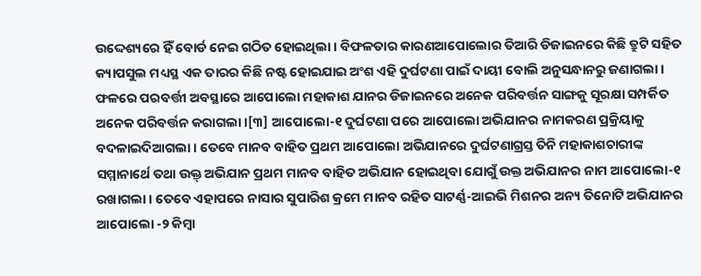ଉଦ୍ଦେଶ୍ୟରେ ହିଁ ବୋର୍ଡ ନେଇ ଗଠିତ ହୋଇଥିଲା । ବିଫଳତାର କାରଣଆପୋଲୋର ତିଆରି ଡିଜାଇନରେ କିଛି ତ୍ରୁଟି ସହିତ କ୍ୟାପସୁଲ ମଧ୍ୟସ୍ଥ ଏକ ତାରର କିଛି ନଷ୍ଟ ହୋଇଯାଇ ଅଂଶ ଏହି ଦୁର୍ଘଟଣା ପାଇଁ ଦାୟୀ ବୋଲି ଅନୁସନ୍ଧାନରୁ ଜଣାଗଲା । ଫଳରେ ପରବର୍ତ୍ତୀ ଅବସ୍ଥାରେ ଆପୋଲୋ ମହାକାଶ ଯାନର ଡିଜାଇନରେ ଅନେକ ପରିବର୍ତ୍ତନ ସାଙ୍ଗକୁ ସୂରକ୍ଷା ସମ୍ପର୍କିତ ଅନେକ ପରିବର୍ତ୍ତନ କରାଗଲା ।[୩] ଆପୋଲୋ-୧ ଦୁର୍ଘଟଣା ପରେ ଆପୋଲୋ ଅଭିଯାନର ନାମକରଣ ପ୍ରକ୍ରିୟାକୁ ବଦଳାଇଦିଆଗଲା । ତେବେ ମାନବ ବାହିତ ପ୍ରଥମ ଆପୋଲୋ ଅଭିଯାନରେ ଦୁର୍ଘଟଣାଗ୍ରସ୍ତ ତିନି ମହାକାଶଚାରୀଙ୍କ ସମ୍ମାନାର୍ଥେ ତଥା ଉକ୍ତ୍ ଅଭିଯାନ ପ୍ରଥମ ମାନବ ବାହିତ ଅଭିଯାନ ହୋଇଥିବା ଯୋଗୁଁ ଉକ୍ତ ଅଭିଯାନର ନାମ ଆପୋଲୋ-୧ ରଖାଗଲା । ତେବେ ଏହାପରେ ନାସାର ସୁପାରିଶ କ୍ରମେ ମାନବ ରହିତ ସାଟର୍ଣ୍ଣ-ଆଇଭି ମିଶନର ଅନ୍ୟ ତିନୋଟି ଅଭିଯାନର ଆପୋଲୋ -୨ କିମ୍ବା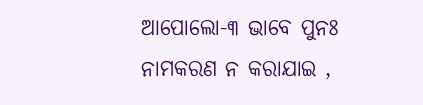ଆପୋଲୋ-୩ ଭାବେ ପୁନଃ ନାମକରଣ ନ କରାଯାଇ ,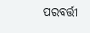ପରବର୍ତ୍ତୀ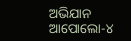ଅଭିଯାନ ଆପୋଲୋ-୪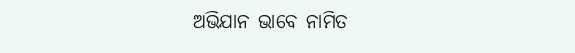ଅଭିଯାନ ଭାବେ ନାମିତ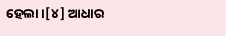ହେଲା ।[୪] ଆଧାର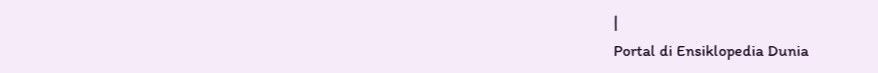|
Portal di Ensiklopedia Dunia